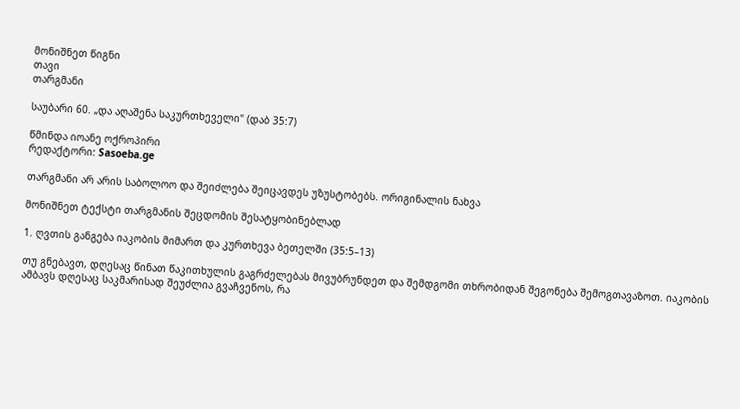მონიშნეთ წიგნი
თავი
თარგმანი

საუბარი 60. „და აღაშენა საკურთხეველი" (დაბ 35:7)

წმინდა იოანე ოქროპირი
რედაქტორი: Sasoeba.ge

თარგმანი არ არის საბოლოო და შეიძლება შეიცავდეს უზუსტობებს. ორიგინალის ნახვა

მონიშნეთ ტექსტი თარგმანის შეცდომის შესატყობინებლად

1. ღვთის განგება იაკობის მიმართ და კურთხევა ბეთელში (35:5–13)

თუ გნებავთ, დღესაც წინათ წაკითხულის გაგრძელებას მივუბრუნდეთ და შემდგომი თხრობიდან შეგონება შემოგთავაზოთ. იაკობის ამბავს დღესაც საკმარისად შეუძლია გვაჩვენოს, რა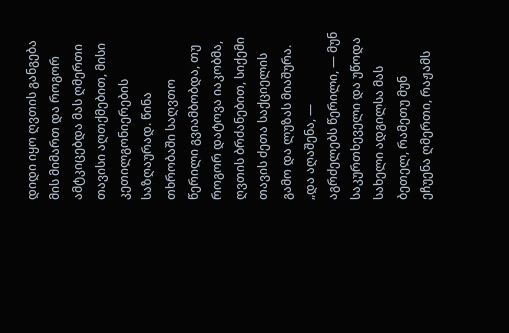დიდი იყო ღვთის განგება მის მიმართ და როგორ ამტკიცებდა მას ღმერთი თავისი აღთქმებით, მისი კეთილგონიერების საზღაურად. წინა თხრობაში საღვთო წერილი გვიამბობდა, თუ როგორ დატოვა იაკობმა, ღვთის ბრძანებით, სიქემი თავის ძეთა საქციელის გამო და ლუზას მიაშურა. „და აღაშენა, — აგრძელებს წერილი, — მუნ საკურთხეველი და უწოდა სახელი ადგილსა მას ბეთელ, რამეთუ მუნ ეჩუენა ღმერთი, რაჟამს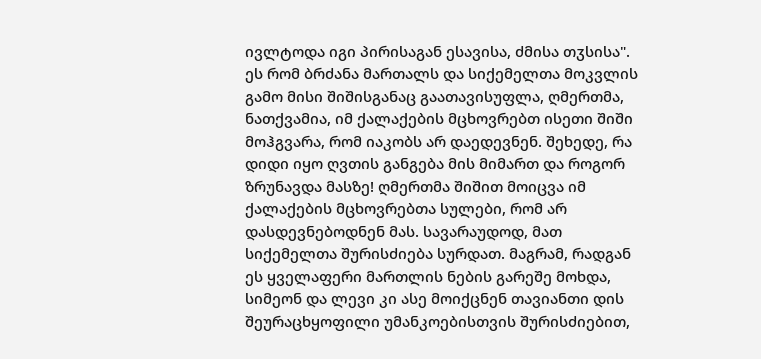ივლტოდა იგი პირისაგან ესავისა, ძმისა თჳსისა". ეს რომ ბრძანა მართალს და სიქემელთა მოკვლის გამო მისი შიშისგანაც გაათავისუფლა, ღმერთმა, ნათქვამია, იმ ქალაქების მცხოვრებთ ისეთი შიში მოჰგვარა, რომ იაკობს არ დაედევნენ. შეხედე, რა დიდი იყო ღვთის განგება მის მიმართ და როგორ ზრუნავდა მასზე! ღმერთმა შიშით მოიცვა იმ ქალაქების მცხოვრებთა სულები, რომ არ დასდევნებოდნენ მას. სავარაუდოდ, მათ სიქემელთა შურისძიება სურდათ. მაგრამ, რადგან ეს ყველაფერი მართლის ნების გარეშე მოხდა, სიმეონ და ლევი კი ასე მოიქცნენ თავიანთი დის შეურაცხყოფილი უმანკოებისთვის შურისძიებით,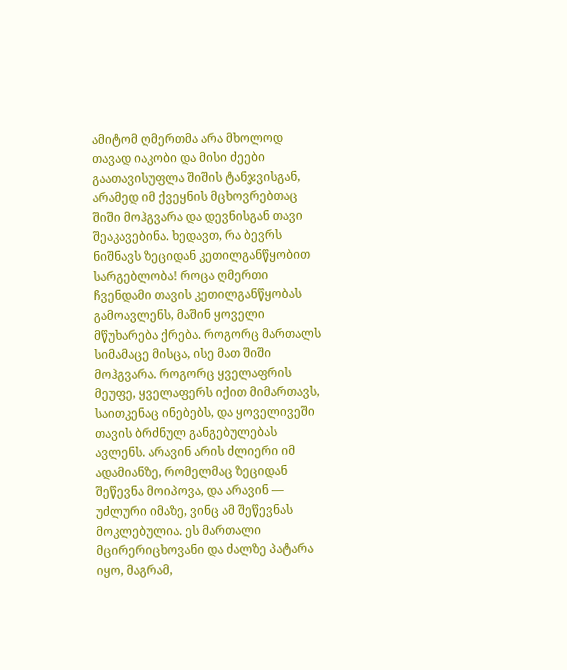ამიტომ ღმერთმა არა მხოლოდ თავად იაკობი და მისი ძეები გაათავისუფლა შიშის ტანჯვისგან, არამედ იმ ქვეყნის მცხოვრებთაც შიში მოჰგვარა და დევნისგან თავი შეაკავებინა. ხედავთ, რა ბევრს ნიშნავს ზეციდან კეთილგანწყობით სარგებლობა! როცა ღმერთი ჩვენდამი თავის კეთილგანწყობას გამოავლენს, მაშინ ყოველი მწუხარება ქრება. როგორც მართალს სიმამაცე მისცა, ისე მათ შიში მოჰგვარა. როგორც ყველაფრის მეუფე, ყველაფერს იქით მიმართავს, საითკენაც ინებებს, და ყოველივეში თავის ბრძნულ განგებულებას ავლენს. არავინ არის ძლიერი იმ ადამიანზე, რომელმაც ზეციდან შეწევნა მოიპოვა, და არავინ — უძლური იმაზე, ვინც ამ შეწევნას მოკლებულია. ეს მართალი მცირერიცხოვანი და ძალზე პატარა იყო, მაგრამ,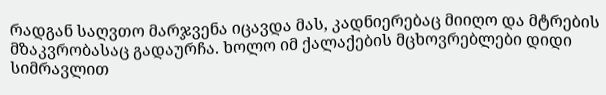რადგან საღვთო მარჯვენა იცავდა მას, კადნიერებაც მიიღო და მტრების მზაკვრობასაც გადაურჩა. ხოლო იმ ქალაქების მცხოვრებლები დიდი სიმრავლით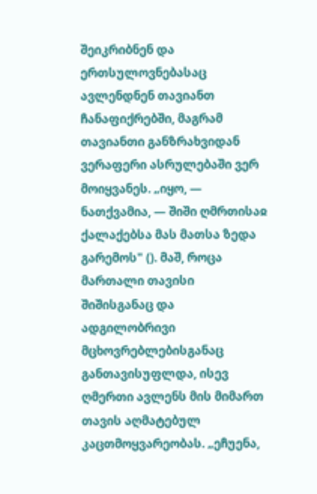შეიკრიბნენ და ერთსულოვნებასაც ავლენდნენ თავიანთ ჩანაფიქრებში, მაგრამ თავიანთი განზრახვიდან ვერაფერი ასრულებაში ვერ მოიყვანეს. „იყო, — ნათქვამია, — შიში ღმრთისაჲ ქალაქებსა მას მათსა ზედა გარემოს" (). მაშ, როცა მართალი თავისი შიშისგანაც და ადგილობრივი მცხოვრებლებისგანაც განთავისუფლდა, ისევ ღმერთი ავლენს მის მიმართ თავის აღმატებულ კაცთმოყვარეობას. „ეჩუენა,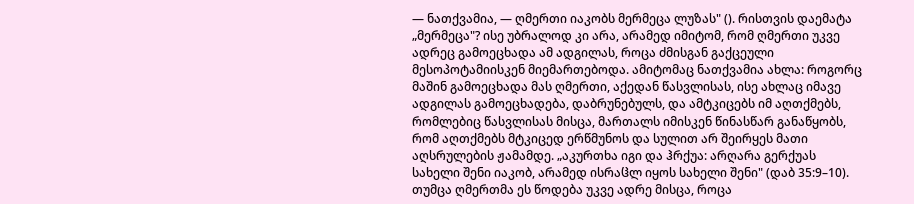— ნათქვამია, — ღმერთი იაკობს მერმეცა ლუზას" (). რისთვის დაემატა „მერმეცა"? ისე უბრალოდ კი არა, არამედ იმიტომ, რომ ღმერთი უკვე ადრეც გამოეცხადა ამ ადგილას, როცა ძმისგან გაქცეული მესოპოტამიისკენ მიემართებოდა. ამიტომაც ნათქვამია ახლა: როგორც მაშინ გამოეცხადა მას ღმერთი, აქედან წასვლისას, ისე ახლაც იმავე ადგილას გამოეცხადება, დაბრუნებულს, და ამტკიცებს იმ აღთქმებს, რომლებიც წასვლისას მისცა, მართალს იმისკენ წინასწარ განაწყობს, რომ აღთქმებს მტკიცედ ერწმუნოს და სულით არ შეირყეს მათი აღსრულების ჟამამდე. „აკურთხა იგი და ჰრქუა: არღარა გერქუას სახელი შენი იაკობ, არამედ ისრაჱლ იყოს სახელი შენი" (დაბ 35:9–10). თუმცა ღმერთმა ეს წოდება უკვე ადრე მისცა, როცა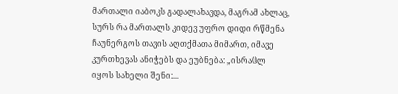მართალი იაბოკს გადალახავდა, მაგრამ ახლაც, სურს რა მართალს კიდევ უფრო დიდი რწმენა ჩაუნერგოს თავის აღთქმათა მიმართ, იმავე კურთხევას ანიჭებს და ეუბნება: „ისრაჱლ იყოს სახელი შენი:...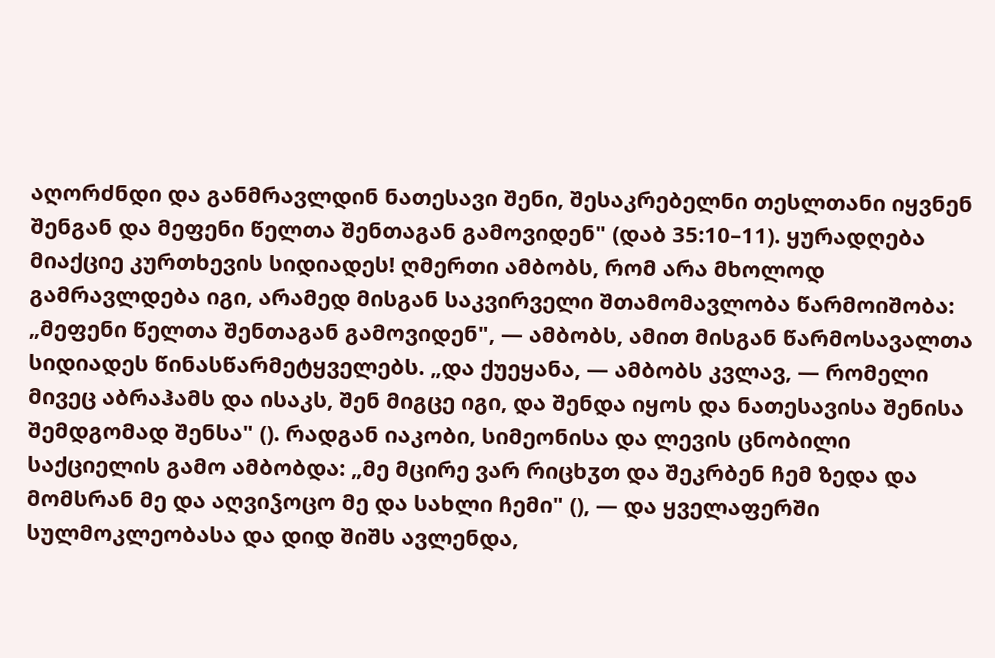აღორძნდი და განმრავლდინ ნათესავი შენი, შესაკრებელნი თესლთანი იყვნენ შენგან და მეფენი წელთა შენთაგან გამოვიდენ" (დაბ 35:10–11). ყურადღება მიაქციე კურთხევის სიდიადეს! ღმერთი ამბობს, რომ არა მხოლოდ გამრავლდება იგი, არამედ მისგან საკვირველი შთამომავლობა წარმოიშობა: „მეფენი წელთა შენთაგან გამოვიდენ", — ამბობს, ამით მისგან წარმოსავალთა სიდიადეს წინასწარმეტყველებს. „და ქუეყანა, — ამბობს კვლავ, — რომელი მივეც აბრაჰამს და ისაკს, შენ მიგცე იგი, და შენდა იყოს და ნათესავისა შენისა შემდგომად შენსა" (). რადგან იაკობი, სიმეონისა და ლევის ცნობილი საქციელის გამო ამბობდა: „მე მცირე ვარ რიცხჳთ და შეკრბენ ჩემ ზედა და მომსრან მე და აღვიჴოცო მე და სახლი ჩემი" (), — და ყველაფერში სულმოკლეობასა და დიდ შიშს ავლენდა,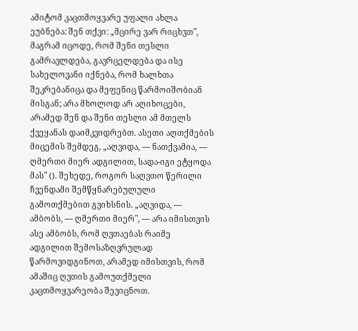ამიტომ კაცთმოყვარე უფალი ახლა ეუბნება: შენ თქვი: „მცირე ვარ რიცხჳთ", მაგრამ იცოდე, რომ შენი თესლი გამრავლდება, გავრცელდება და ისე სახელოვანი იქნება, რომ ხალხთა შეკრებანიცა და მეფენიც წარმოიშობიან მისგან; არა მხოლოდ არ აღიხოცები, არამედ შენ და შენი თესლი ამ მთელს ქვეყანას დაიმკვიდრებთ. ასეთი აღთქმების მიცემის შემდეგ, „აღვიდა, — ნათქვამია, — ღმერთი მიერ ადგილით, სადა-იგი ეტყოდა მას" (). შეხედე, როგორ საღვთო წერილი ჩვენდამი შემწყნარებულული გამოთქმებით გვიხსნის. „აღვიდა, — ამბობს, — ღმერთი მიერ", — არა იმისთვის ასე ამბობს, რომ ღვთაებას რაიმე ადგილით შემოსაზღვრულად წარმოვიდგინოთ, არამედ იმისთვის, რომ ამაშიც ღვთის გამოუთქმელი კაცთმოყვარეობა შევიცნოთ.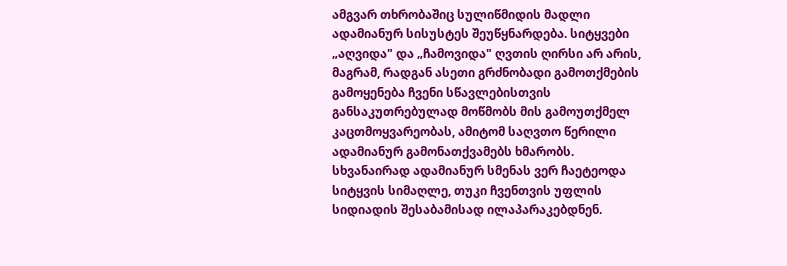ამგვარ თხრობაშიც სულიწმიდის მადლი ადამიანურ სისუსტეს შეუწყნარდება. სიტყვები „აღვიდა" და „ჩამოვიდა" ღვთის ღირსი არ არის, მაგრამ, რადგან ასეთი გრძნობადი გამოთქმების გამოყენება ჩვენი სწავლებისთვის განსაკუთრებულად მოწმობს მის გამოუთქმელ კაცთმოყვარეობას, ამიტომ საღვთო წერილი ადამიანურ გამონათქვამებს ხმარობს. სხვანაირად ადამიანურ სმენას ვერ ჩაეტეოდა სიტყვის სიმაღლე, თუკი ჩვენთვის უფლის სიდიადის შესაბამისად ილაპარაკებდნენ.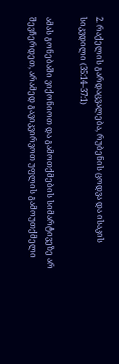2. რაქელის გარდაცვალება, რუბენის ცოდვა და ისაკის სიკვდილი (35:14–37:1)

ამას გონებაში ვიქონიოთ და გამოთქმების სიმარტივეზე არ შევჩერდეთ, არამედ გავიკვირვოთ უფლის გამოუთქმელი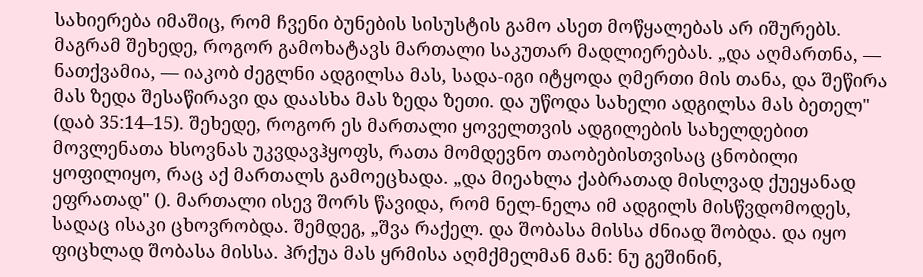სახიერება იმაშიც, რომ ჩვენი ბუნების სისუსტის გამო ასეთ მოწყალებას არ იშურებს. მაგრამ შეხედე, როგორ გამოხატავს მართალი საკუთარ მადლიერებას. „და აღმართნა, — ნათქვამია, — იაკობ ძეგლნი ადგილსა მას, სადა-იგი იტყოდა ღმერთი მის თანა, და შეწირა მას ზედა შესაწირავი და დაასხა მას ზედა ზეთი. და უწოდა სახელი ადგილსა მას ბეთელ" (დაბ 35:14–15). შეხედე, როგორ ეს მართალი ყოველთვის ადგილების სახელდებით მოვლენათა ხსოვნას უკვდავჰყოფს, რათა მომდევნო თაობებისთვისაც ცნობილი ყოფილიყო, რაც აქ მართალს გამოეცხადა. „და მიეახლა ქაბრათად მისლვად ქუეყანად ეფრათად" (). მართალი ისევ შორს წავიდა, რომ ნელ-ნელა იმ ადგილს მისწვდომოდეს, სადაც ისაკი ცხოვრობდა. შემდეგ, „შვა რაქელ. და შობასა მისსა ძნიად შობდა. და იყო ფიცხლად შობასა მისსა. ჰრქუა მას ყრმისა აღმქმელმან მან: ნუ გეშინინ,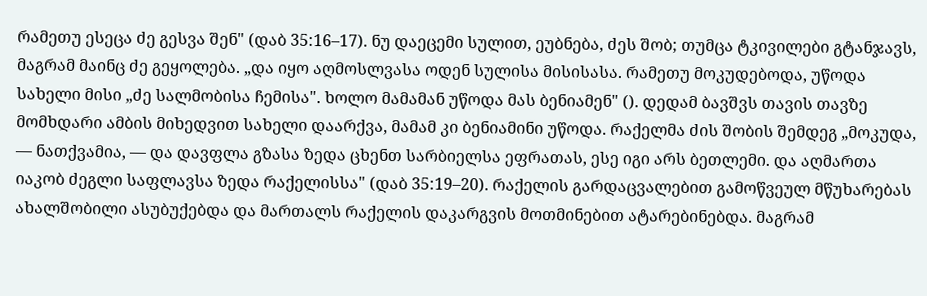რამეთუ ესეცა ძე გესვა შენ" (დაბ 35:16–17). ნუ დაეცემი სულით, ეუბნება, ძეს შობ; თუმცა ტკივილები გტანჯავს, მაგრამ მაინც ძე გეყოლება. „და იყო აღმოსლვასა ოდენ სულისა მისისასა. რამეთუ მოკუდებოდა, უწოდა სახელი მისი „ძე სალმობისა ჩემისა". ხოლო მამამან უწოდა მას ბენიამენ" (). დედამ ბავშვს თავის თავზე მომხდარი ამბის მიხედვით სახელი დაარქვა, მამამ კი ბენიამინი უწოდა. რაქელმა ძის შობის შემდეგ „მოკუდა, — ნათქვამია, — და დავფლა გზასა ზედა ცხენთ სარბიელსა ეფრათას, ესე იგი არს ბეთლემი. და აღმართა იაკობ ძეგლი საფლავსა ზედა რაქელისსა" (დაბ 35:19–20). რაქელის გარდაცვალებით გამოწვეულ მწუხარებას ახალშობილი ასუბუქებდა და მართალს რაქელის დაკარგვის მოთმინებით ატარებინებდა. მაგრამ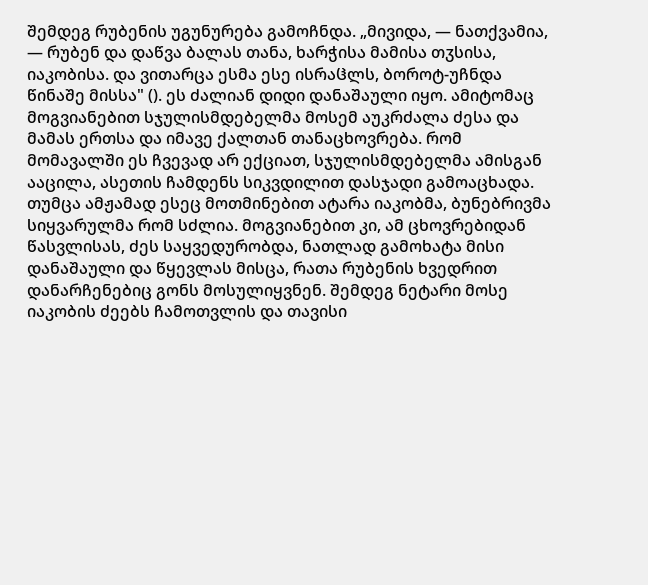შემდეგ რუბენის უგუნურება გამოჩნდა. „მივიდა, — ნათქვამია, — რუბენ და დაწვა ბალას თანა, ხარჭისა მამისა თჳსისა, იაკობისა. და ვითარცა ესმა ესე ისრაჱლს, ბოროტ-უჩნდა წინაშე მისსა" (). ეს ძალიან დიდი დანაშაული იყო. ამიტომაც მოგვიანებით სჯულისმდებელმა მოსემ აუკრძალა ძესა და მამას ერთსა და იმავე ქალთან თანაცხოვრება. რომ მომავალში ეს ჩვევად არ ექციათ, სჯულისმდებელმა ამისგან ააცილა, ასეთის ჩამდენს სიკვდილით დასჯადი გამოაცხადა. თუმცა ამჟამად ესეც მოთმინებით ატარა იაკობმა, ბუნებრივმა სიყვარულმა რომ სძლია. მოგვიანებით კი, ამ ცხოვრებიდან წასვლისას, ძეს საყვედურობდა, ნათლად გამოხატა მისი დანაშაული და წყევლას მისცა, რათა რუბენის ხვედრით დანარჩენებიც გონს მოსულიყვნენ. შემდეგ ნეტარი მოსე იაკობის ძეებს ჩამოთვლის და თავისი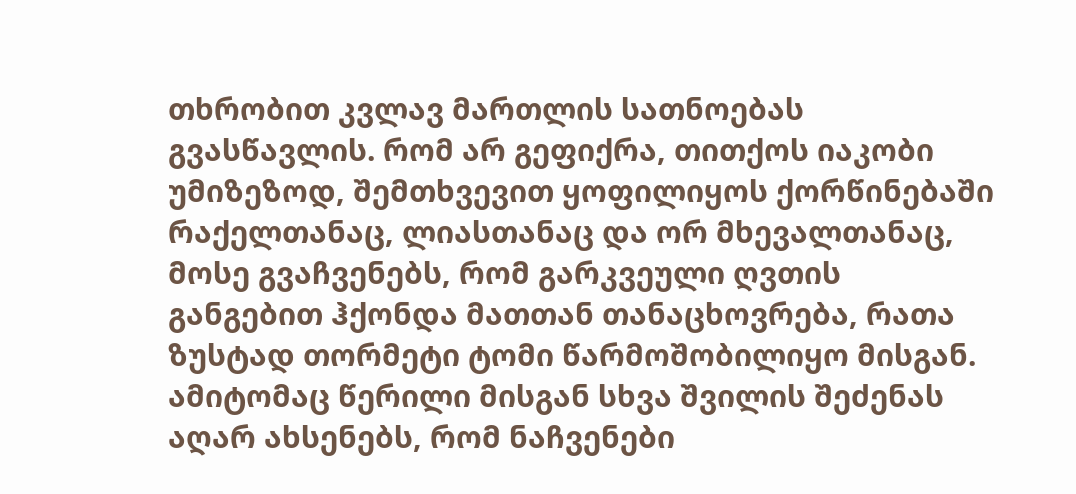თხრობით კვლავ მართლის სათნოებას გვასწავლის. რომ არ გეფიქრა, თითქოს იაკობი უმიზეზოდ, შემთხვევით ყოფილიყოს ქორწინებაში რაქელთანაც, ლიასთანაც და ორ მხევალთანაც, მოსე გვაჩვენებს, რომ გარკვეული ღვთის განგებით ჰქონდა მათთან თანაცხოვრება, რათა ზუსტად თორმეტი ტომი წარმოშობილიყო მისგან. ამიტომაც წერილი მისგან სხვა შვილის შეძენას აღარ ახსენებს, რომ ნაჩვენები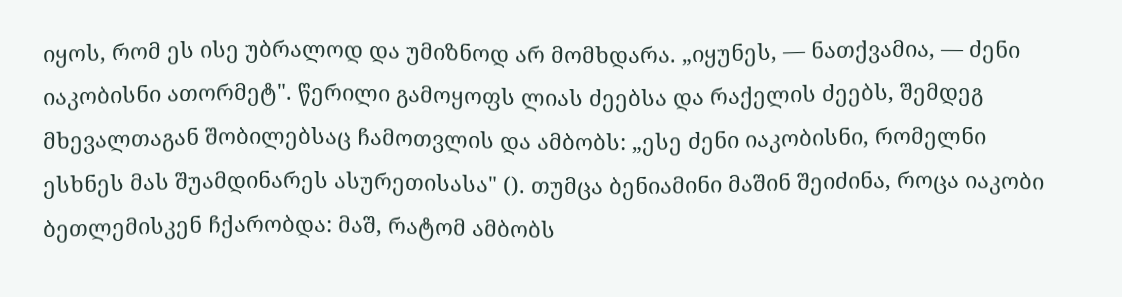იყოს, რომ ეს ისე უბრალოდ და უმიზნოდ არ მომხდარა. „იყუნეს, — ნათქვამია, — ძენი იაკობისნი ათორმეტ". წერილი გამოყოფს ლიას ძეებსა და რაქელის ძეებს, შემდეგ მხევალთაგან შობილებსაც ჩამოთვლის და ამბობს: „ესე ძენი იაკობისნი, რომელნი ესხნეს მას შუამდინარეს ასურეთისასა" (). თუმცა ბენიამინი მაშინ შეიძინა, როცა იაკობი ბეთლემისკენ ჩქარობდა: მაშ, რატომ ამბობს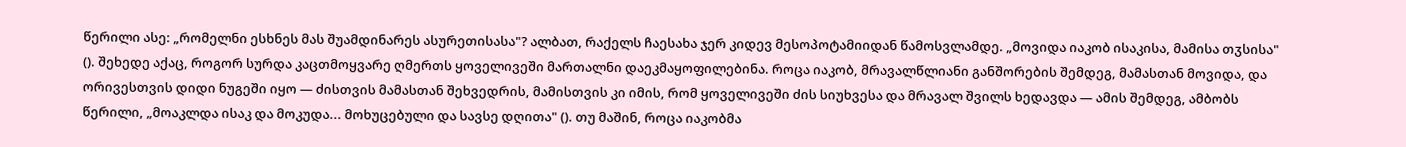წერილი ასე: „რომელნი ესხნეს მას შუამდინარეს ასურეთისასა"? ალბათ, რაქელს ჩაესახა ჯერ კიდევ მესოპოტამიიდან წამოსვლამდე. „მოვიდა იაკობ ისაკისა, მამისა თჳსისა" (). შეხედე აქაც, როგორ სურდა კაცთმოყვარე ღმერთს ყოველივეში მართალნი დაეკმაყოფილებინა. როცა იაკობ, მრავალწლიანი განშორების შემდეგ, მამასთან მოვიდა, და ორივესთვის დიდი ნუგეში იყო — ძისთვის მამასთან შეხვედრის, მამისთვის კი იმის, რომ ყოველივეში ძის სიუხვესა და მრავალ შვილს ხედავდა — ამის შემდეგ, ამბობს წერილი, „მოაკლდა ისაკ და მოკუდა... მოხუცებული და სავსე დღითა" (). თუ მაშინ, როცა იაკობმა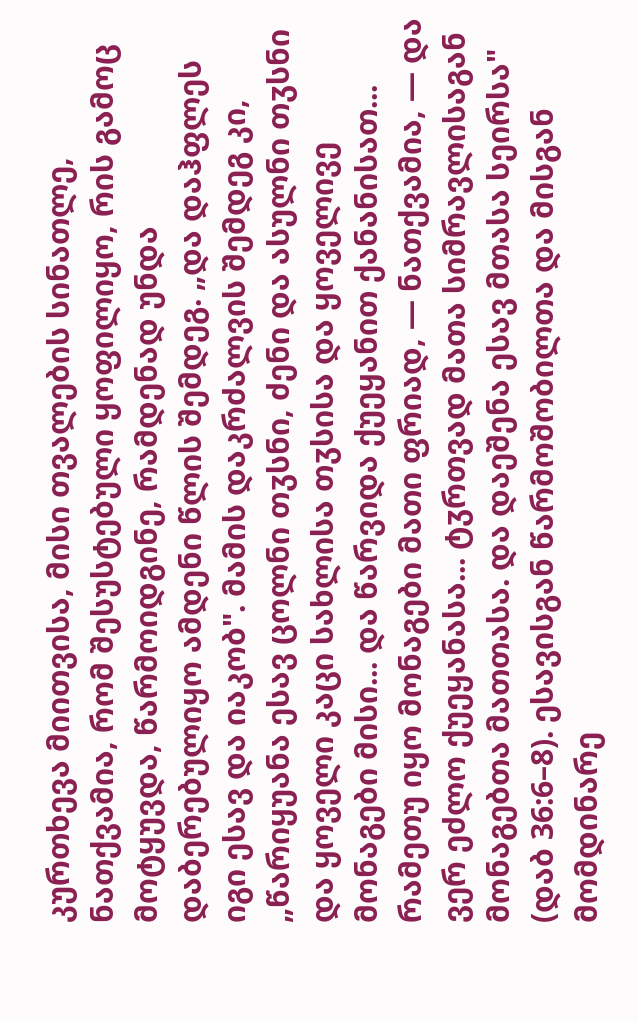კურთხევა მიითვისა, მისი თვალების სინათლე, ნათქვამია, რომ შესუსტებული ყოფილიყო, რის გამოც მოტყუვდა, წარმოიდგინე, რამდენად უნდა დაბერებულიყო ამდენი წლის შემდეგ. „და დაჰფლეს იგი ესავ და იაკობ". მამის დაკრძალვის შემდეგ კი, „წარიყუანა ესავ ცოლნი თჳსნი, ძენი და ასულნი თჳსნი და ყოველი კაცი სახლისა თჳსისა და ყოველივე მონაგები მისი... და წარვიდა ქუეყანით ქანანისათ... რამეთუ იყო მონაგები მათი ფრიად, — ნათქვამია, — და ვერ ეძლო ქუეყანასა... ტჳრთვად მათა სიმრავლისაგან მონაგებთა მათთასა. და დაეშენა ესავ მთასა სეირსა" (დაბ 36:6–8). ესავისგან წარმოშობილთა და მისგან მომდინარე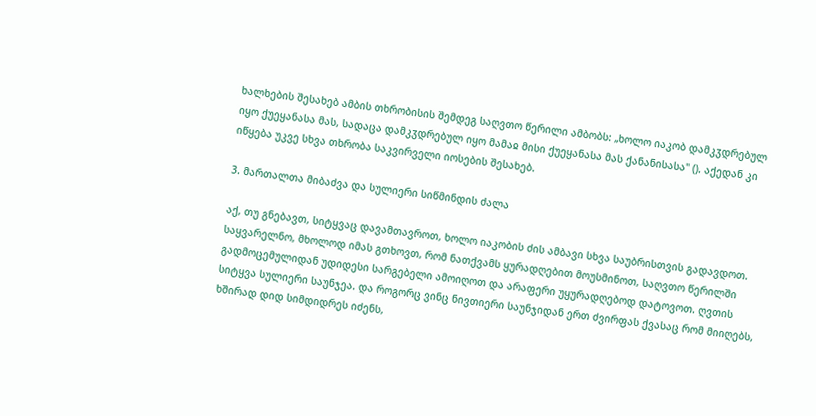ხალხების შესახებ ამბის თხრობისის შემდეგ საღვთო წერილი ამბობს: „ხოლო იაკობ დამკჳდრებულ იყო ქუეყანასა მას, სადაცა დამკჳდრებულ იყო მამაჲ მისი ქუეყანასა მას ქანანისასა" (). აქედან კი იწყება უკვე სხვა თხრობა საკვირველი იოსების შესახებ.

3. მართალთა მიბაძვა და სულიერი სიწმინდის ძალა

აქ, თუ გნებავთ, სიტყვაც დავამთავროთ, ხოლო იაკობის ძის ამბავი სხვა საუბრისთვის გადავდოთ. საყვარელნო, მხოლოდ იმას გთხოვთ, რომ ნათქვამს ყურადღებით მოუსმინოთ, საღვთო წერილში გადმოცემულიდან უდიდესი სარგებელი ამოიღოთ და არაფერი უყურადღებოდ დატოვოთ. ღვთის სიტყვა სულიერი საუნჯეა. და როგორც ვინც ნივთიერი საუნჯიდან ერთ ძვირფას ქვასაც რომ მიიღებს, ხშირად დიდ სიმდიდრეს იძენს,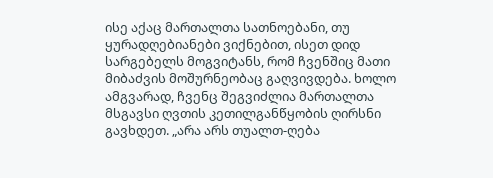ისე აქაც მართალთა სათნოებანი, თუ ყურადღებიანები ვიქნებით, ისეთ დიდ სარგებელს მოგვიტანს, რომ ჩვენშიც მათი მიბაძვის მოშურნეობაც გაღვივდება. ხოლო ამგვარად, ჩვენც შეგვიძლია მართალთა მსგავსი ღვთის კეთილგანწყობის ღირსნი გავხდეთ. „არა არს თუალთ-ღება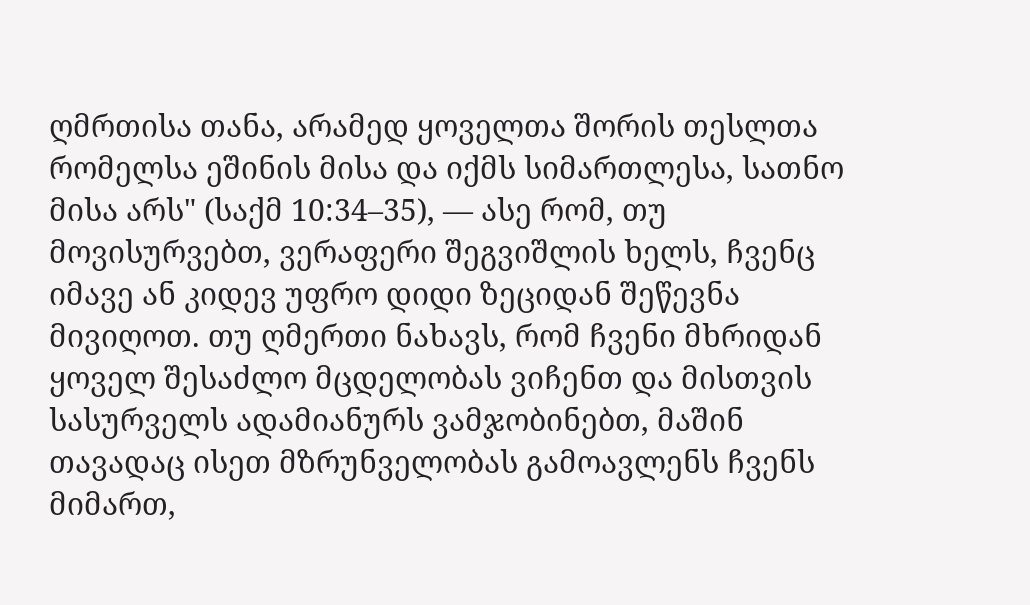ღმრთისა თანა, არამედ ყოველთა შორის თესლთა რომელსა ეშინის მისა და იქმს სიმართლესა, სათნო მისა არს" (საქმ 10:34–35), — ასე რომ, თუ მოვისურვებთ, ვერაფერი შეგვიშლის ხელს, ჩვენც იმავე ან კიდევ უფრო დიდი ზეციდან შეწევნა მივიღოთ. თუ ღმერთი ნახავს, რომ ჩვენი მხრიდან ყოველ შესაძლო მცდელობას ვიჩენთ და მისთვის სასურველს ადამიანურს ვამჯობინებთ, მაშინ თავადაც ისეთ მზრუნველობას გამოავლენს ჩვენს მიმართ,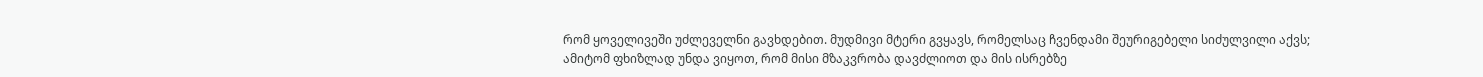რომ ყოველივეში უძლეველნი გავხდებით. მუდმივი მტერი გვყავს, რომელსაც ჩვენდამი შეურიგებელი სიძულვილი აქვს; ამიტომ ფხიზლად უნდა ვიყოთ, რომ მისი მზაკვრობა დავძლიოთ და მის ისრებზე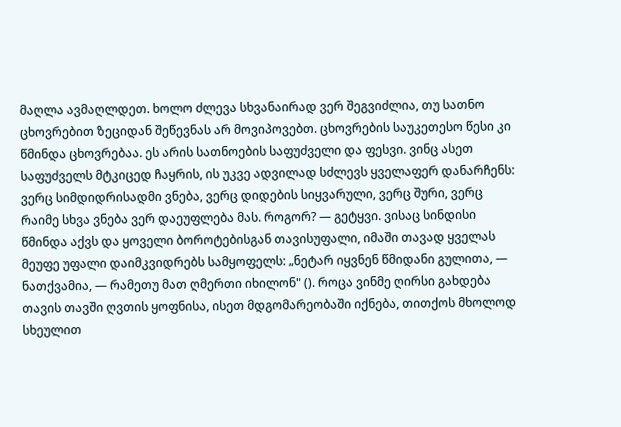მაღლა ავმაღლდეთ. ხოლო ძლევა სხვანაირად ვერ შეგვიძლია, თუ სათნო ცხოვრებით ზეციდან შეწევნას არ მოვიპოვებთ. ცხოვრების საუკეთესო წესი კი წმინდა ცხოვრებაა. ეს არის სათნოების საფუძველი და ფესვი. ვინც ასეთ საფუძველს მტკიცედ ჩაყრის, ის უკვე ადვილად სძლევს ყველაფერ დანარჩენს: ვერც სიმდიდრისადმი ვნება, ვერც დიდების სიყვარული, ვერც შური, ვერც რაიმე სხვა ვნება ვერ დაეუფლება მას. როგორ? — გეტყვი. ვისაც სინდისი წმინდა აქვს და ყოველი ბოროტებისგან თავისუფალი, იმაში თავად ყველას მეუფე უფალი დაიმკვიდრებს სამყოფელს: „ნეტარ იყვნენ წმიდანი გულითა, — ნათქვამია, — რამეთუ მათ ღმერთი იხილონ" (). როცა ვინმე ღირსი გახდება თავის თავში ღვთის ყოფნისა, ისეთ მდგომარეობაში იქნება, თითქოს მხოლოდ სხეულით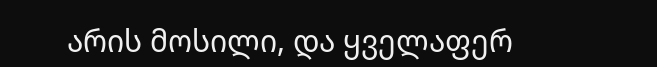არის მოსილი, და ყველაფერ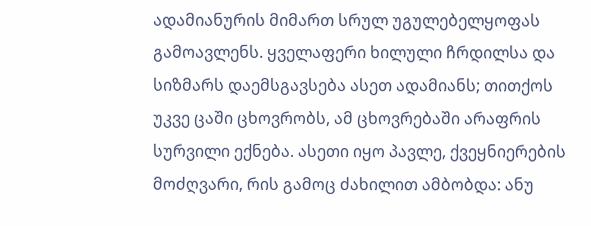ადამიანურის მიმართ სრულ უგულებელყოფას გამოავლენს. ყველაფერი ხილული ჩრდილსა და სიზმარს დაემსგავსება ასეთ ადამიანს; თითქოს უკვე ცაში ცხოვრობს, ამ ცხოვრებაში არაფრის სურვილი ექნება. ასეთი იყო პავლე, ქვეყნიერების მოძღვარი, რის გამოც ძახილით ამბობდა: ანუ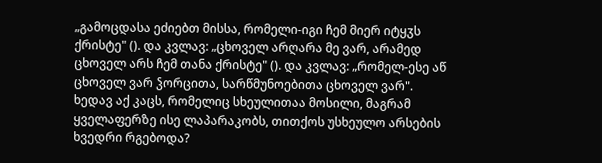„გამოცდასა ეძიებთ მისსა, რომელი-იგი ჩემ მიერ იტყჳს ქრისტე" (). და კვლავ: „ცხოველ არღარა მე ვარ, არამედ ცხოველ არს ჩემ თანა ქრისტე" (). და კვლავ: „რომელ-ესე აწ ცხოველ ვარ ჴორცითა, სარწმუნოებითა ცხოველ ვარ". ხედავ აქ კაცს, რომელიც სხეულითაა მოსილი, მაგრამ ყველაფერზე ისე ლაპარაკობს, თითქოს უსხეულო არსების ხვედრი რგებოდა?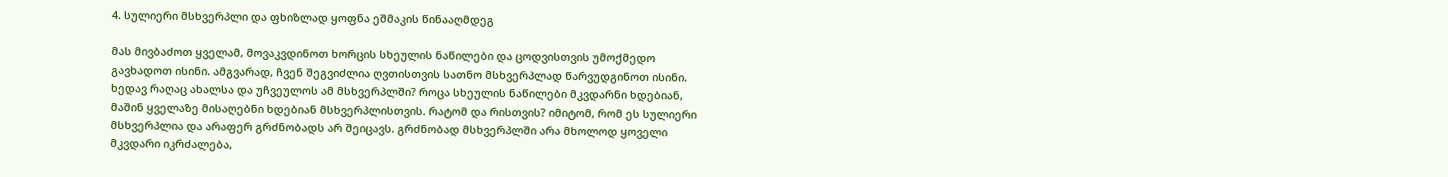4. სულიერი მსხვერპლი და ფხიზლად ყოფნა ეშმაკის წინააღმდეგ

მას მივბაძოთ ყველამ, მოვაკვდინოთ ხორცის სხეულის ნაწილები და ცოდვისთვის უმოქმედო გავხადოთ ისინი. ამგვარად, ჩვენ შეგვიძლია ღვთისთვის სათნო მსხვერპლად წარვუდგინოთ ისინი. ხედავ რაღაც ახალსა და უჩვეულოს ამ მსხვერპლში? როცა სხეულის ნაწილები მკვდარნი ხდებიან, მაშინ ყველაზე მისაღებნი ხდებიან მსხვერპლისთვის. რატომ და რისთვის? იმიტომ, რომ ეს სულიერი მსხვერპლია და არაფერ გრძნობადს არ შეიცავს. გრძნობად მსხვერპლში არა მხოლოდ ყოველი მკვდარი იკრძალება,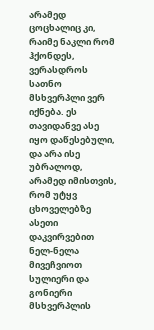არამედ ცოცხალიც კი, რაიმე ნაკლი რომ ჰქონდეს, ვერასდროს სათნო მსხვერპლი ვერ იქნება. ეს თავიდანვე ასე იყო დაწესებული, და არა ისე უბრალოდ, არამედ იმისთვის, რომ უტყვ ცხოველებზე ასეთი დაკვირვებით ნელ-ნელა მივეჩვიოთ სულიერი და გონიერი მსხვერპლის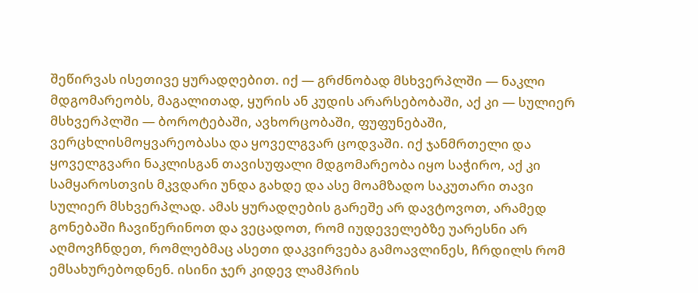შეწირვას ისეთივე ყურადღებით. იქ — გრძნობად მსხვერპლში — ნაკლი მდგომარეობს, მაგალითად, ყურის ან კუდის არარსებობაში, აქ კი — სულიერ მსხვერპლში — ბოროტებაში, ავხორცობაში, ფუფუნებაში, ვერცხლისმოყვარეობასა და ყოველგვარ ცოდვაში. იქ ჯანმრთელი და ყოველგვარი ნაკლისგან თავისუფალი მდგომარეობა იყო საჭირო, აქ კი სამყაროსთვის მკვდარი უნდა გახდე და ასე მოამზადო საკუთარი თავი სულიერ მსხვერპლად. ამას ყურადღების გარეშე არ დავტოვოთ, არამედ გონებაში ჩავიწერინოთ და ვეცადოთ, რომ იუდეველებზე უარესნი არ აღმოვჩნდეთ, რომლებმაც ასეთი დაკვირვება გამოავლინეს, ჩრდილს რომ ემსახურებოდნენ. ისინი ჯერ კიდევ ლამპრის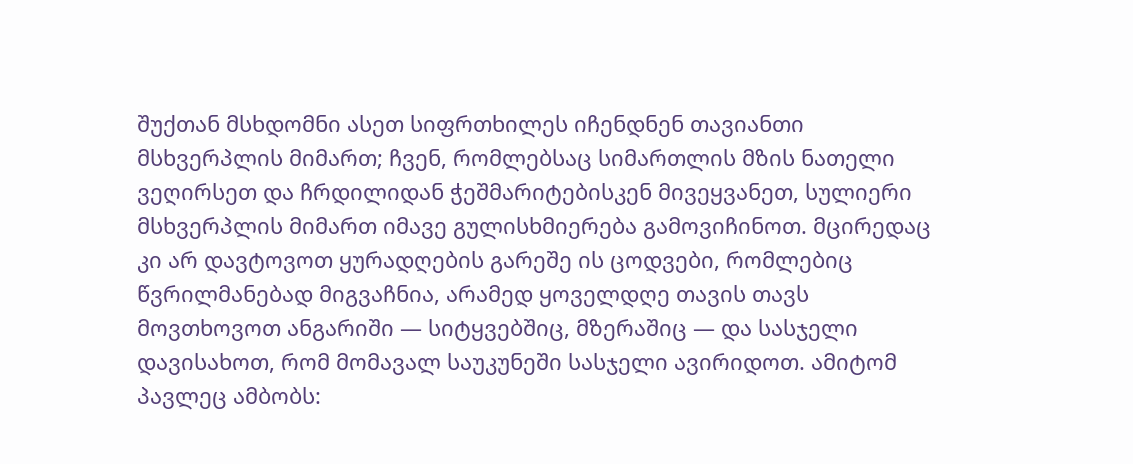შუქთან მსხდომნი ასეთ სიფრთხილეს იჩენდნენ თავიანთი მსხვერპლის მიმართ; ჩვენ, რომლებსაც სიმართლის მზის ნათელი ვეღირსეთ და ჩრდილიდან ჭეშმარიტებისკენ მივეყვანეთ, სულიერი მსხვერპლის მიმართ იმავე გულისხმიერება გამოვიჩინოთ. მცირედაც კი არ დავტოვოთ ყურადღების გარეშე ის ცოდვები, რომლებიც წვრილმანებად მიგვაჩნია, არამედ ყოველდღე თავის თავს მოვთხოვოთ ანგარიში — სიტყვებშიც, მზერაშიც — და სასჯელი დავისახოთ, რომ მომავალ საუკუნეში სასჯელი ავირიდოთ. ამიტომ პავლეც ამბობს: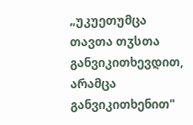„უკუეთუმცა თავთა თჳსთა განვიკითხევდით, არამცა განვიკითხენით"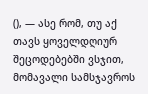(), — ასე რომ, თუ აქ თავს ყოველდღიურ შეცოდებებში ვსჯით, მომავალი სამსჯავროს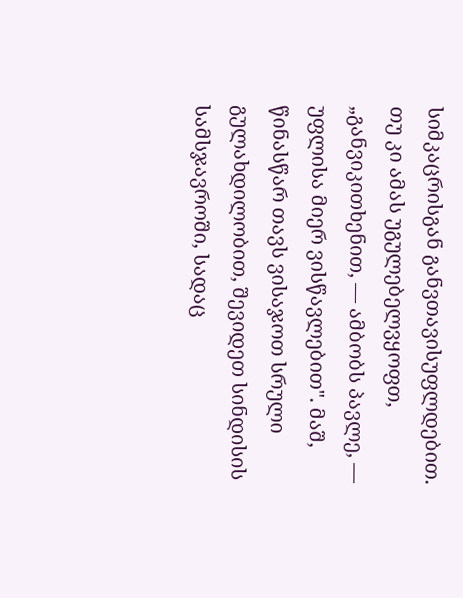სიმკაცრისგან განვთავისუფლდებით. თუ კი ამას უგულებელვყოფთ, „განვიკითხენით, — ამბობს პავლე, — უფლისა მიერ ვისწავლებით". მაშ, წინასწარ თავს ვისაჯოთ სრული გულახდილობით, შევიდეთ სინდისის სამსჯავროში, სადაც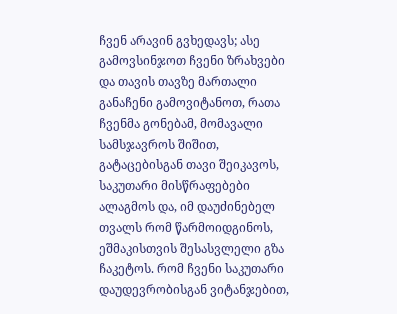ჩვენ არავინ გვხედავს; ასე გამოვსინჯოთ ჩვენი ზრახვები და თავის თავზე მართალი განაჩენი გამოვიტანოთ, რათა ჩვენმა გონებამ, მომავალი სამსჯავროს შიშით, გატაცებისგან თავი შეიკავოს, საკუთარი მისწრაფებები ალაგმოს და, იმ დაუძინებელ თვალს რომ წარმოიდგინოს, ეშმაკისთვის შესასვლელი გზა ჩაკეტოს. რომ ჩვენი საკუთარი დაუდევრობისგან ვიტანჯებით,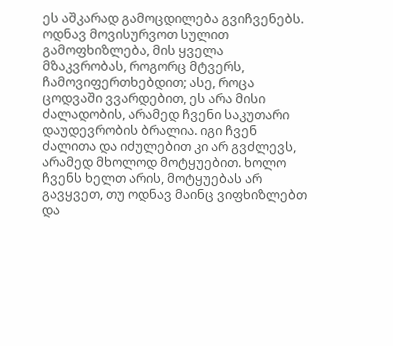ეს აშკარად გამოცდილება გვიჩვენებს. ოდნავ მოვისურვოთ სულით გამოფხიზლება, მის ყველა მზაკვრობას, როგორც მტვერს, ჩამოვიფერთხებდით; ასე, როცა ცოდვაში ვვარდებით, ეს არა მისი ძალადობის, არამედ ჩვენი საკუთარი დაუდევრობის ბრალია. იგი ჩვენ ძალითა და იძულებით კი არ გვძლევს, არამედ მხოლოდ მოტყუებით. ხოლო ჩვენს ხელთ არის, მოტყუებას არ გავყვეთ, თუ ოდნავ მაინც ვიფხიზლებთ და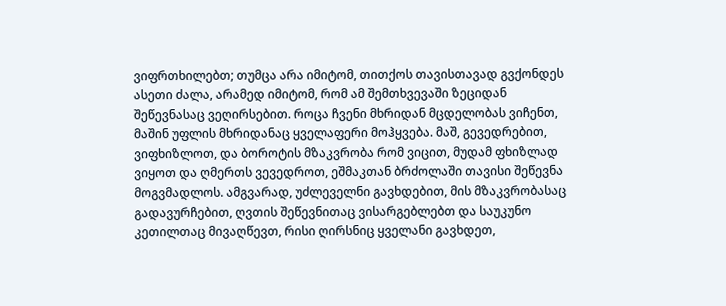ვიფრთხილებთ; თუმცა არა იმიტომ, თითქოს თავისთავად გვქონდეს ასეთი ძალა, არამედ იმიტომ, რომ ამ შემთხვევაში ზეციდან შეწევნასაც ვეღირსებით. როცა ჩვენი მხრიდან მცდელობას ვიჩენთ, მაშინ უფლის მხრიდანაც ყველაფერი მოჰყვება. მაშ, გევედრებით, ვიფხიზლოთ, და ბოროტის მზაკვრობა რომ ვიცით, მუდამ ფხიზლად ვიყოთ და ღმერთს ვევედროთ, ეშმაკთან ბრძოლაში თავისი შეწევნა მოგვმადლოს. ამგვარად, უძლეველნი გავხდებით, მის მზაკვრობასაც გადავურჩებით, ღვთის შეწევნითაც ვისარგებლებთ და საუკუნო კეთილთაც მივაღწევთ, რისი ღირსნიც ყველანი გავხდეთ,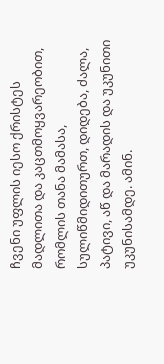ჩვენი უფლის იესო ქრისტეს მადლითა და კაცთმოყვარეობით, რომლის თანა მამასა, სულიწმიდითურთ, დიდება, ძალა, პატივი, აწ და მარადის და უკუნითი უკუნისამდე. ამინ.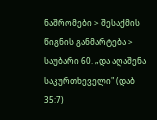ნაშრომები > შესაქმის წიგნის განმარტება > საუბარი 60. „და აღაშენა საკურთხეველი" (დაბ 35:7)